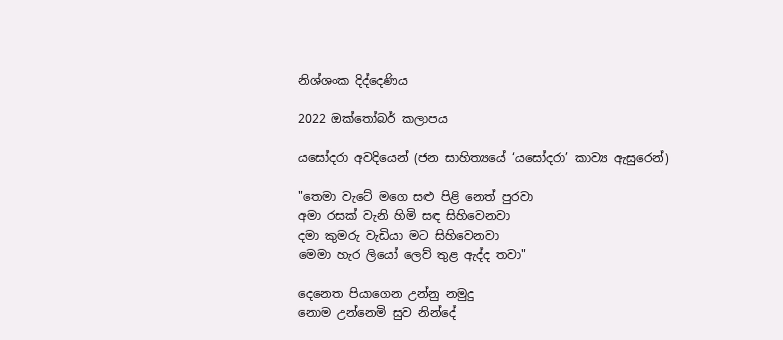නිශ්ශංක දිද්දෙණිය

2022 ඔක්තෝබර් කලාපය

යසෝදරා අවදියෙන් (ජන සාහිත්‍යයේ ‘යසෝදරා’ කාව්‍ය ඇසුරෙන්)

"තෙමා වැටේ මගෙ සළු පිළි නෙත් පුරවා
අමා රසක් වැනි හිමි සඳ සිහිවෙනවා
දමා කුමරු වැඩියා මට සිහිවෙනවා
මෙමා හැර ලියෝ ලෙව් තුළ ඇද්ද තවා"

දෙනෙත පියාගෙන උන්නු නමුදු
නොම උන්නෙමි සුව නින්දේ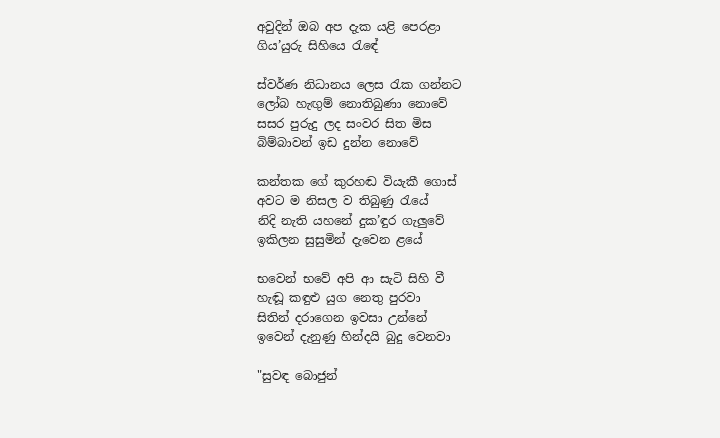අවුදින් ඔබ අප දැක යළි පෙරළා
ගිය’යුරු සිහියෙ රැඳේ

ස්වර්ණ නිධානය ලෙස රැක ගන්නට
ලෝබ හැඟුම් නොතිබුණා නොවේ
සසර පුරුදු ලද සංවර සිත මිස
බිම්බාවන් ඉඩ දුන්න නොවේ

කන්තක ගේ කුරහඬ වියැකී ගොස්
අවට ම නිසල ව තිබුණු රැයේ
නිදි නැති යහනේ දුක’ඳුර ගැලුවේ
ඉකිලන සුසුමින් දැවෙන ළයේ

භවෙන් භවේ අපි ආ සැටි සිහි වී
හැඬූ කඳුළු යුග නෙතු පුරවා
සිතින් දරාගෙන ඉවසා උන්නේ
ඉවෙන් දැනුණු හින්දයි බුදු වෙනවා

"සුවඳ බොජුන්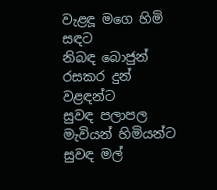වැළඳූ මගෙ හිමි සඳට
නිබඳ බොජුන් රසකර දුන් වළඳන්ට
සුවඳ පලාපල මැවියන් හිමියන්ට
සුවඳ මල්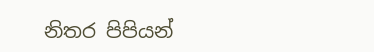නිතර පිපියන්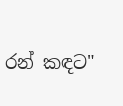රන් කඳට"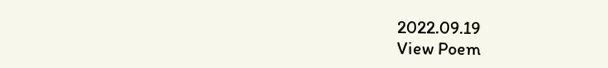2022.09.19
View Poem